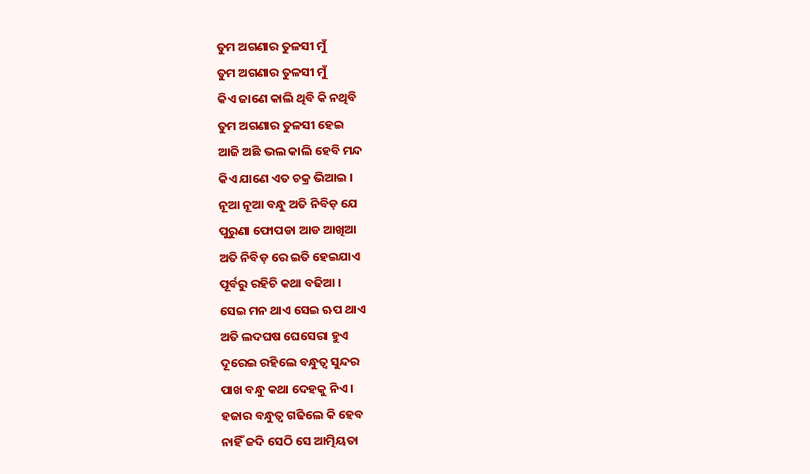ତୁମ ଅଗଣାର ତୁଳସୀ ମୁଁ
ତୁମ ଅଗଣାର ତୁଳସୀ ମୁଁ
କିଏ ଜାଣେ କାଲି ଥିବି କି ନଥିବି
ତୁମ ଅଗଣାର ତୁଳସୀ ହେଇ
ଆଜି ଅଛି ଭଲ କାଲି ହେବି ମନ୍ଦ
କିଏ ଯାଣେ ଏତ ଚକ୍ର ଭିଆଇ ।
ନୂଆ ନୂଆ ବନ୍ଧୁ ଅତି ନିବିଡ଼ ଯେ
ପୁରୁଣା ଫୋପଡା ଆଡ ଆଖିଆ
ଅତି ନିବିଡ଼ ରେ ଇତି ହେଇଯାଏ
ପୂର୍ବରୁ ରହିଚି କଥା ବଢିଆ ।
ସେଇ ମନ ଥାଏ ସେଇ ଋପ ଥାଏ
ଅତି ଲଦଘଷ ଘେସେରା ହୁଏ
ଦୂରେଇ ରହିଲେ ବନ୍ଧୁତ୍ବ ସୁନ୍ଦର
ପାଖ ବନ୍ଧୁ କଥା ଦେହକୁ ନିଏ ।
ହଜାର ବନ୍ଧୁତ୍ବ ଗଢିଲେ କି ହେବ
ନାହିଁ ଜଦି ସେଠି ସେ ଆତ୍ମିୟତା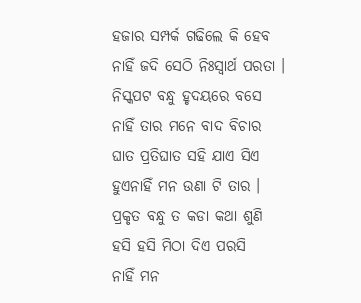ହଜାର ସମ୍ପର୍କ ଗଢିଲେ କି ହେବ
ନାହିଁ ଜଦି ସେଠି ନିଃସ୍ବାର୍ଥ ପରତା ।
ନିସ୍କପଟ ବନ୍ଧୁ ହୃଦୟରେ ବସେ
ନାହିଁ ତାର ମନେ ବାଦ ବିଚାର
ଘାତ ପ୍ରତିଘାତ ସହି ଯାଏ ସିଏ
ହୁଏନାହିଁ ମନ ଉଣା ଟି ତାର ।
ପ୍ରକୃତ ବନ୍ଧୁ ତ କଡା କଥା ଶୁଣି
ହସି ହସି ମିଠା ଦିଏ ପରସି
ନାହିଁ ମନ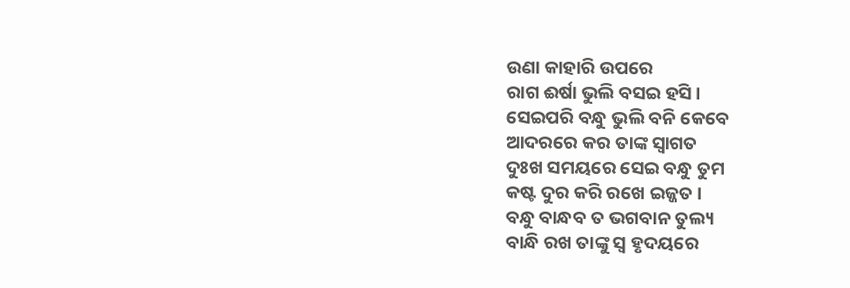ଉଣା କାହାରି ଉପରେ
ରାଗ ଈର୍ଷା ଭୁଲି ବସଇ ହସି ।
ସେଇପରି ବନ୍ଧୁ ଭୁଲି ବନି କେବେ
ଆଦରରେ କର ତାଙ୍କ ସ୍ବାଗତ
ଦୁଃଖ ସମୟରେ ସେଇ ବନ୍ଧୁ ତୁମ
କଷ୍ଟ ଦୁର କରି ରଖେ ଇଜ୍ଜତ ।
ବନ୍ଧୁ ବାନ୍ଧବ ତ ଭଗବାନ ତୁଲ୍ୟ
ବାନ୍ଧି ରଖ ତାଙ୍କୁ ସ୍ବ ହୃଦୟରେ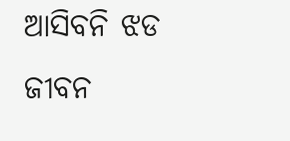ଆସିବନି ଝଡ ଜୀବନ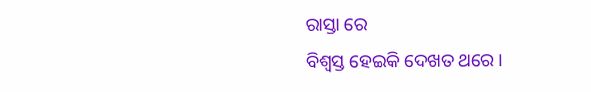ରାସ୍ତା ରେ
ବିଶ୍ବସ୍ତ ହେଇକି ଦେଖତ ଥରେ ।